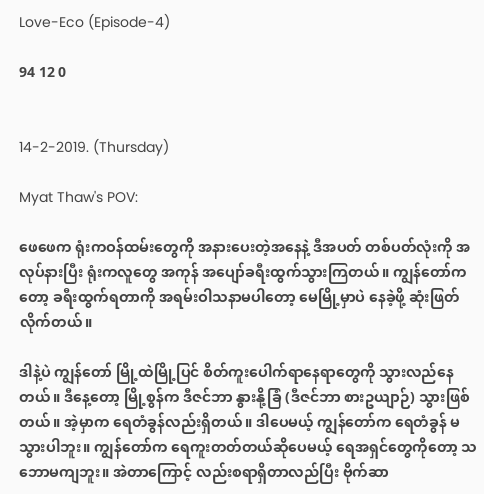Love-Eco (Episode-4)

94 12 0


14-2-2019. (Thursday)

Myat Thaw's POV:

ဖေဖေက ရုံးကဝန်ထမ်းတွေကို အနားပေးတဲ့အနေနဲ့ ဒီအပတ် တစ်ပတ်လုံးကို အလုပ်နားပြီး ရုံးကလူတွေ အကုန် အပျော်ခရီးထွက်သွားကြတယ်။ ကျွန်တော်ကတော့ ခရီးထွက်ရတာကို အရမ်းဝါသနာမပါတော့ မေမြို့မှာပဲ နေခဲ့ဖို့ ဆုံးဖြတ်လိုက်တယ်။

ဒါနဲ့ပဲ ကျွန်တော် မြို့ထဲမြို့ပြင် စိတ်ကူးပေါက်ရာနေရာတွေကို သွားလည်နေတယ်။ ဒီနေ့တော့ မြို့စွန်က ဒီဇင်ဘာ နွားနို့ခြံ (ဒီဇင်ဘာ စားဥယျာဉ်) သွားဖြစ်တယ်။ အဲ့မှာက ရေတံခွန်လည်းရှိတယ်။ ဒါပေမယ့် ကျွန်တော်က ရေတံခွန် မသွားပါဘူး။ ကျွန်တော်က ရေကူးတတ်တယ်ဆိုပေမယ့် ရေအရှင်တွေကိုတော့ သဘောမကျဘူး။ အဲတာကြောင့် လည်းစရာရှိတာလည်ပြီး ဗိုက်ဆာ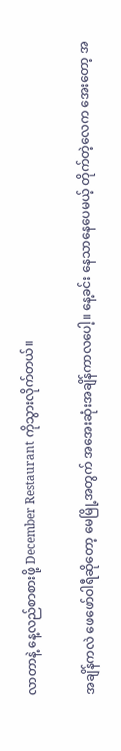လာတာနဲ့ နေ့လည်စာစားဖို့ December Restaurant ကိုသွားလိုက်တယ်။

အချိန်ကလဲ ဖေဖော်ဝါရီဆိုတော့ မေမြို့အတွက် အအေးဆုံးအချိန်ကာလပေါ့။ နေ့ခင်း နေသာနေပေမယ့် တိုက်တဲ့လေက အေးတော့ အ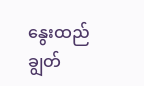နွေးထည် ချွတ်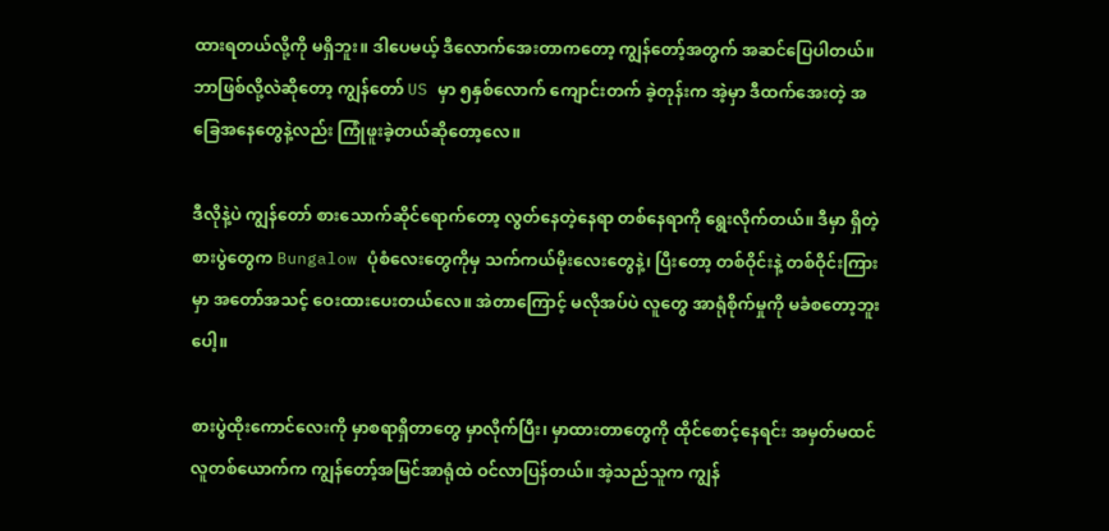ထားရတယ်လို့ကို မရှိဘူး။ ဒါပေမယ့် ဒီလောက်အေးတာကတော့ ကျွန်တော့်အတွက် အဆင်ပြေပါတယ်။ ဘာဖြစ်လို့လဲဆိုတော့ ကျွန်တော် US မှာ ၅နှစ်လောက် ကျောင်းတက် ခဲ့တုန်းက အဲ့မှာ ဒီထက်အေးတဲ့ အခြေအနေတွေနဲ့လည်း ကြုံဖူးခဲ့တယ်ဆိုတော့လေ။

ဒီလိုနဲ့ပဲ ကျွန်တော် စားသောက်ဆိုင်ရောက်တော့ လွတ်နေတဲ့နေရာ တစ်နေရာကို ရွေးလိုက်တယ်။ ဒီမှာ ရှိတဲ့ စားပွဲတွေက Bungalow ပုံစံလေးတွေကိုမှ သက်ကယ်မိုးလေးတွေနဲ့၊ ပြီးတော့ တစ်ဝိုင်းနဲ့ တစ်ဝိုင်းကြားမှာ အတော်အသင့် ဝေးထားပေးတယ်လေ။ အဲတာကြောင့် မလိုအပ်ပဲ လူတွေ အာရုံစိုက်မှုကို မခံစတော့ဘူးပေါ့။

စားပွဲထိုးကောင်လေးကို မှာစရာရှိတာတွေ မှာလိုက်ပြီး၊ မှာထားတာတွေကို ထိုင်စောင့်နေရင်း အမှတ်မထင် လူတစ်ယောက်က ကျွန်တော့်အမြင်အာရုံထဲ ဝင်လာပြန်တယ်။ အဲ့သည်သူက ကျွန်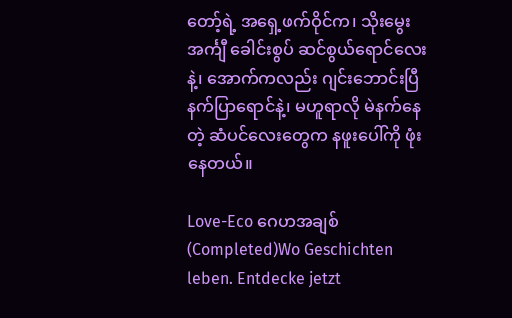တော့်ရဲ့ အရှေ့ဖက်ဝိုင်က၊ သိုးမွေး အင်္ကျီ ခေါင်းစွပ် ဆင်စွယ်ရောင်လေးနဲ့၊ အောက်ကလည်း ဂျင်းဘောင်းပြီ နက်ပြာရောင်နဲ့၊ မဟူရာလို မဲနက်နေတဲ့ ဆံပင်လေးတွေက နဖူးပေါ်ကို ဖုံးနေတယ်။

Love-Eco ဂေဟအချစ် (Completed)Wo Geschichten leben. Entdecke jetzt